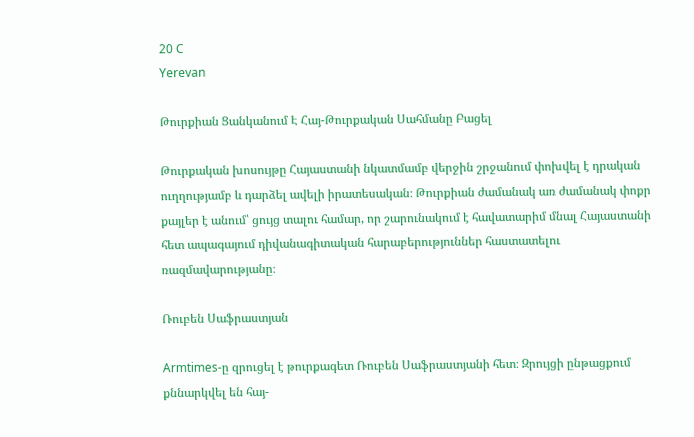20 C
Yerevan

Թուրքիան Ցանկանում Է Հայ-Թուրքական Սահմանը Բացել

Թուրքական խոսույթը Հայաստանի նկատմամբ վերջին շրջանում փոխվել է դրական ուղղությամբ և դարձել ավելի իրատեսական։ Թուրքիան ժամանակ առ ժամանակ փոքր քայլեր է անում՝ ցույց տալու համար, որ շարունակում է հավատարիմ մնալ Հայաստանի հետ ապագայում դիվանագիտական հարաբերություններ հաստատելու ռազմավարությանը։

Ռուբեն Սաֆրաստյան

Armtimes‑ը զրուցել է թուրքագետ Ռուբեն Սաֆրաստյանի հետ։ Զրույցի ընթացքում քննարկվել են հայ-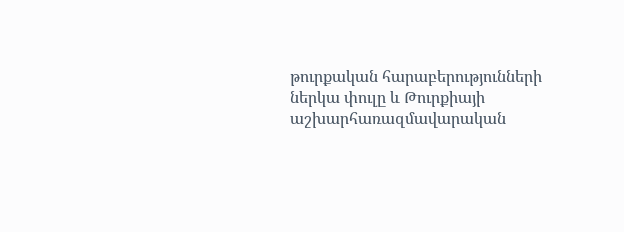թուրքական հարաբերությունների ներկա փուլը և Թուրքիայի աշխարհառազմավարական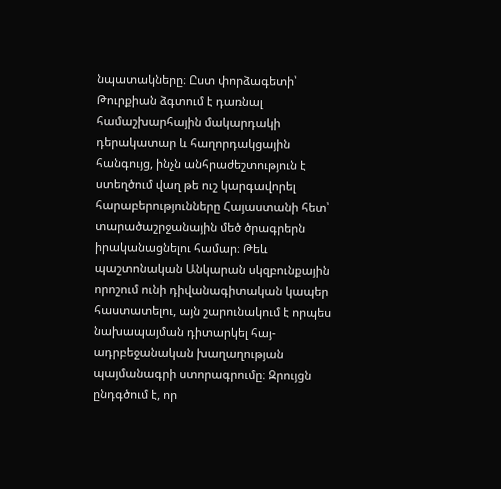նպատակները։ Ըստ փորձագետի՝ Թուրքիան ձգտում է դառնալ համաշխարհային մակարդակի դերակատար և հաղորդակցային հանգույց, ինչն անհրաժեշտություն է ստեղծում վաղ թե ուշ կարգավորել հարաբերությունները Հայաստանի հետ՝ տարածաշրջանային մեծ ծրագրերն իրականացնելու համար։ Թեև պաշտոնական Անկարան սկզբունքային որոշում ունի դիվանագիտական կապեր հաստատելու, այն շարունակում է որպես նախապայման դիտարկել հայ-ադրբեջանական խաղաղության պայմանագրի ստորագրումը։ Զրույցն ընդգծում է, որ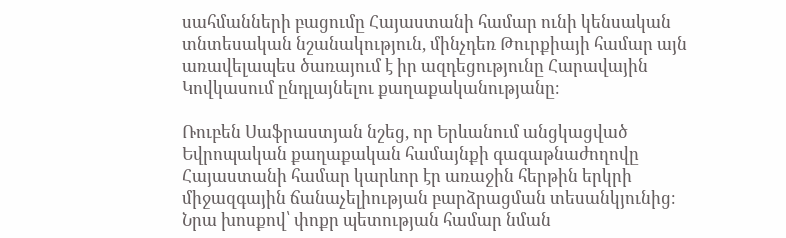սահմանների բացումը Հայաստանի համար ունի կենսական տնտեսական նշանակություն, մինչդեռ Թուրքիայի համար այն առավելապես ծառայում է իր ազդեցությունը Հարավային Կովկասում ընդլայնելու քաղաքականությանը։

Ռուբեն Սաֆրաստյան նշեց, որ Երևանում անցկացված Եվրոպական քաղաքական համայնքի գագաթնաժողովը Հայաստանի համար կարևոր էր առաջին հերթին երկրի միջազգային ճանաչելիության բարձրացման տեսանկյունից։ Նրա խոսքով՝ փոքր պետության համար նման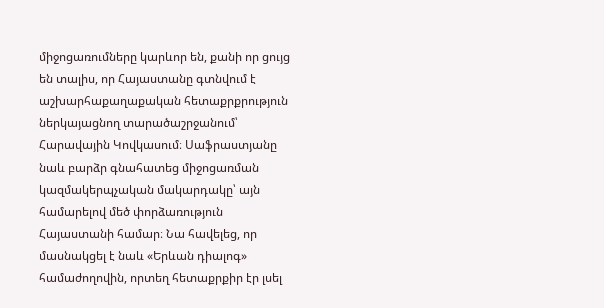միջոցառումները կարևոր են, քանի որ ցույց են տալիս, որ Հայաստանը գտնվում է աշխարհաքաղաքական հետաքրքրություն ներկայացնող տարածաշրջանում՝ Հարավային Կովկասում։ Սաֆրաստյանը նաև բարձր գնահատեց միջոցառման կազմակերպչական մակարդակը՝ այն համարելով մեծ փորձառություն Հայաստանի համար։ Նա հավելեց, որ մասնակցել է նաև «Երևան դիալոգ» համաժողովին, որտեղ հետաքրքիր էր լսել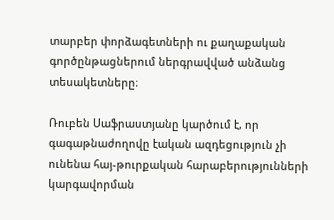տարբեր փորձագետների ու քաղաքական գործընթացներում ներգրավված անձանց տեսակետները։

Ռուբեն Սաֆրաստյանը կարծում է, որ գագաթնաժողովը էական ազդեցություն չի ունենա հայ-թուրքական հարաբերությունների կարգավորման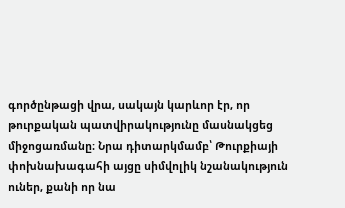գործընթացի վրա, սակայն կարևոր էր, որ թուրքական պատվիրակությունը մասնակցեց միջոցառմանը։ Նրա դիտարկմամբ՝ Թուրքիայի փոխնախագահի այցը սիմվոլիկ նշանակություն ուներ, քանի որ նա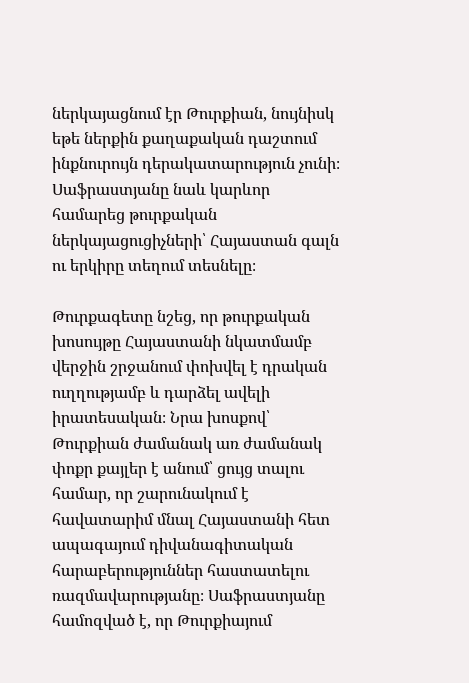ներկայացնում էր Թուրքիան, նույնիսկ եթե ներքին քաղաքական դաշտում ինքնուրույն դերակատարություն չունի։ Սաֆրաստյանը նաև կարևոր համարեց թուրքական ներկայացուցիչների՝ Հայաստան գալն ու երկիրը տեղում տեսնելը։

Թուրքագետը նշեց, որ թուրքական խոսույթը Հայաստանի նկատմամբ վերջին շրջանում փոխվել է դրական ուղղությամբ և դարձել ավելի իրատեսական։ Նրա խոսքով՝ Թուրքիան ժամանակ առ ժամանակ փոքր քայլեր է անում՝ ցույց տալու համար, որ շարունակում է հավատարիմ մնալ Հայաստանի հետ ապագայում դիվանագիտական հարաբերություններ հաստատելու ռազմավարությանը։ Սաֆրաստյանը համոզված է, որ Թուրքիայում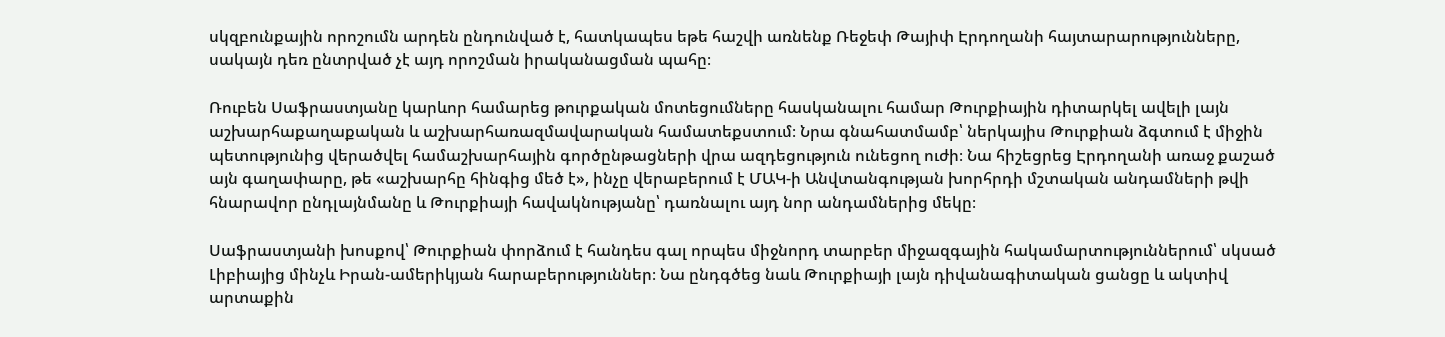սկզբունքային որոշումն արդեն ընդունված է, հատկապես եթե հաշվի առնենք Ռեջեփ Թայիփ Էրդողանի հայտարարությունները, սակայն դեռ ընտրված չէ այդ որոշման իրականացման պահը։

Ռուբեն Սաֆրաստյանը կարևոր համարեց թուրքական մոտեցումները հասկանալու համար Թուրքիային դիտարկել ավելի լայն աշխարհաքաղաքական և աշխարհառազմավարական համատեքստում։ Նրա գնահատմամբ՝ ներկայիս Թուրքիան ձգտում է միջին պետությունից վերածվել համաշխարհային գործընթացների վրա ազդեցություն ունեցող ուժի։ Նա հիշեցրեց Էրդողանի առաջ քաշած այն գաղափարը, թե «աշխարհը հինգից մեծ է», ինչը վերաբերում է ՄԱԿ‑ի Անվտանգության խորհրդի մշտական անդամների թվի հնարավոր ընդլայնմանը և Թուրքիայի հավակնությանը՝ դառնալու այդ նոր անդամներից մեկը։

Սաֆրաստյանի խոսքով՝ Թուրքիան փորձում է հանդես գալ որպես միջնորդ տարբեր միջազգային հակամարտություններում՝ սկսած Լիբիայից մինչև Իրան-ամերիկյան հարաբերություններ։ Նա ընդգծեց նաև Թուրքիայի լայն դիվանագիտական ցանցը և ակտիվ արտաքին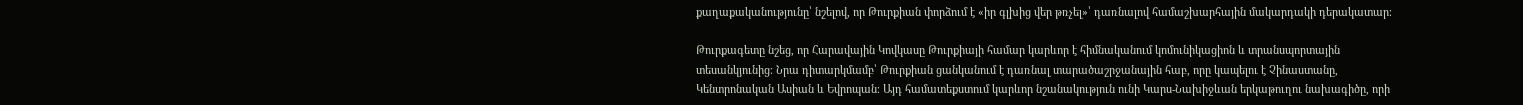քաղաքականությունը՝ նշելով, որ Թուրքիան փորձում է «իր գլխից վեր թռչել»՝ դառնալով համաշխարհային մակարդակի դերակատար։

Թուրքագետը նշեց, որ Հարավային Կովկասը Թուրքիայի համար կարևոր է հիմնականում կոմունիկացիոն և տրանսպորտային տեսանկյունից։ Նրա դիտարկմամբ՝ Թուրքիան ցանկանում է դառնալ տարածաշրջանային հաբ, որը կապելու է Չինաստանը, Կենտրոնական Ասիան և Եվրոպան։ Այդ համատեքստում կարևոր նշանակություն ունի Կարս-Նախիջևան երկաթուղու նախագիծը, որի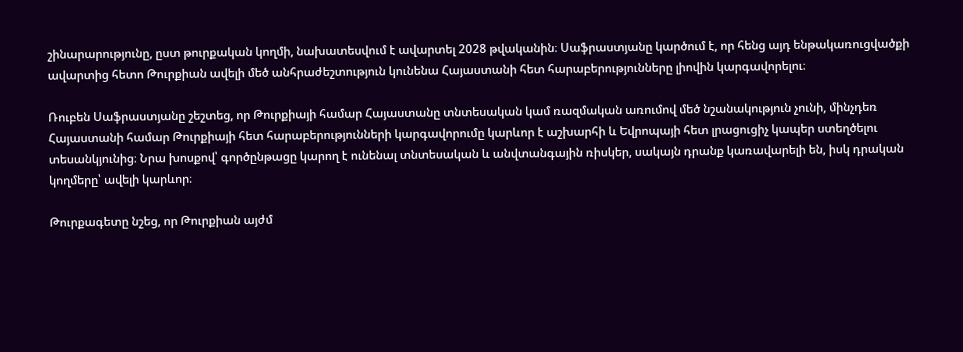շինարարությունը, ըստ թուրքական կողմի, նախատեսվում է ավարտել 2028 թվականին։ Սաֆրաստյանը կարծում է, որ հենց այդ ենթակառուցվածքի ավարտից հետո Թուրքիան ավելի մեծ անհրաժեշտություն կունենա Հայաստանի հետ հարաբերությունները լիովին կարգավորելու։

Ռուբեն Սաֆրաստյանը շեշտեց, որ Թուրքիայի համար Հայաստանը տնտեսական կամ ռազմական առումով մեծ նշանակություն չունի, մինչդեռ Հայաստանի համար Թուրքիայի հետ հարաբերությունների կարգավորումը կարևոր է աշխարհի և Եվրոպայի հետ լրացուցիչ կապեր ստեղծելու տեսանկյունից։ Նրա խոսքով՝ գործընթացը կարող է ունենալ տնտեսական և անվտանգային ռիսկեր, սակայն դրանք կառավարելի են, իսկ դրական կողմերը՝ ավելի կարևոր։

Թուրքագետը նշեց, որ Թուրքիան այժմ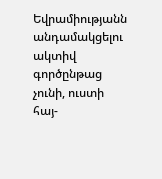Եվրամիությանն անդամակցելու ակտիվ գործընթաց չունի, ուստի հայ-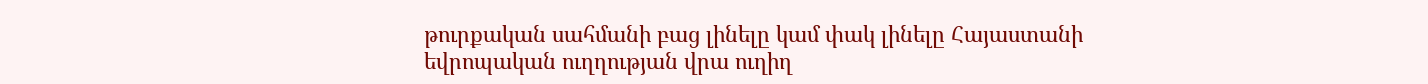թուրքական սահմանի բաց լինելը կամ փակ լինելը Հայաստանի եվրոպական ուղղության վրա ուղիղ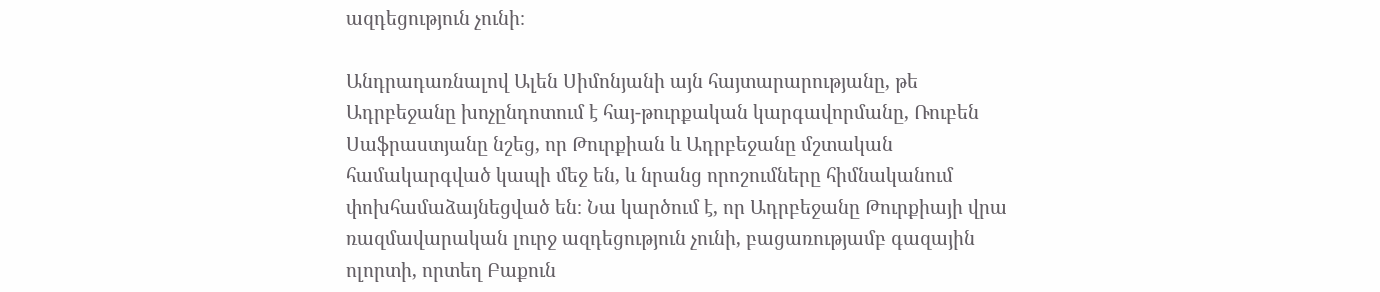ազդեցություն չունի։

Անդրադառնալով Ալեն Սիմոնյանի այն հայտարարությանը, թե Ադրբեջանը խոչընդոտում է հայ-թուրքական կարգավորմանը, Ռուբեն Սաֆրաստյանը նշեց, որ Թուրքիան և Ադրբեջանը մշտական համակարգված կապի մեջ են, և նրանց որոշումները հիմնականում փոխհամաձայնեցված են։ Նա կարծում է, որ Ադրբեջանը Թուրքիայի վրա ռազմավարական լուրջ ազդեցություն չունի, բացառությամբ գազային ոլորտի, որտեղ Բաքուն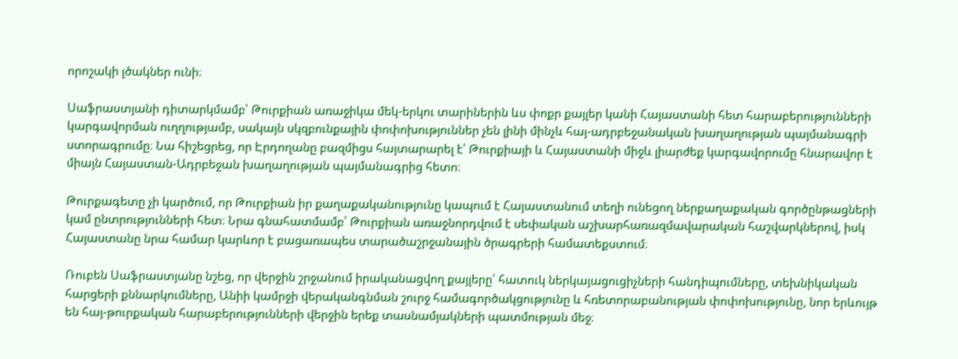որոշակի լծակներ ունի։

Սաֆրաստյանի դիտարկմամբ՝ Թուրքիան առաջիկա մեկ-երկու տարիներին ևս փոքր քայլեր կանի Հայաստանի հետ հարաբերությունների կարգավորման ուղղությամբ, սակայն սկզբունքային փոփոխություններ չեն լինի մինչև հայ-ադրբեջանական խաղաղության պայմանագրի ստորագրումը։ Նա հիշեցրեց, որ Էրդողանը բազմիցս հայտարարել է՝ Թուրքիայի և Հայաստանի միջև լիարժեք կարգավորումը հնարավոր է միայն Հայաստան-Ադրբեջան խաղաղության պայմանագրից հետո։

Թուրքագետը չի կարծում, որ Թուրքիան իր քաղաքականությունը կապում է Հայաստանում տեղի ունեցող ներքաղաքական գործընթացների կամ ընտրությունների հետ։ Նրա գնահատմամբ՝ Թուրքիան առաջնորդվում է սեփական աշխարհառազմավարական հաշվարկներով, իսկ Հայաստանը նրա համար կարևոր է բացառապես տարածաշրջանային ծրագրերի համատեքստում։

Ռուբեն Սաֆրաստյանը նշեց, որ վերջին շրջանում իրականացվող քայլերը՝ հատուկ ներկայացուցիչների հանդիպումները, տեխնիկական հարցերի քննարկումները, Անիի կամրջի վերականգնման շուրջ համագործակցությունը և հռետորաբանության փոփոխությունը, նոր երևույթ են հայ-թուրքական հարաբերությունների վերջին երեք տասնամյակների պատմության մեջ։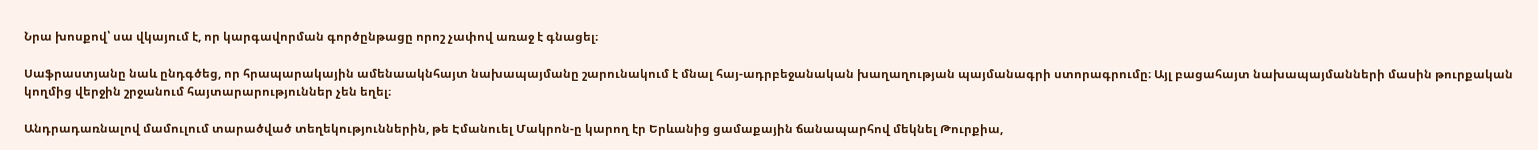Նրա խոսքով՝ սա վկայում է, որ կարգավորման գործընթացը որոշ չափով առաջ է գնացել։

Սաֆրաստյանը նաև ընդգծեց, որ հրապարակային ամենաակնհայտ նախապայմանը շարունակում է մնալ հայ-ադրբեջանական խաղաղության պայմանագրի ստորագրումը։ Այլ բացահայտ նախապայմանների մասին թուրքական կողմից վերջին շրջանում հայտարարություններ չեն եղել։

Անդրադառնալով մամուլում տարածված տեղեկություններին, թե Էմանուել Մակրոն‑ը կարող էր Երևանից ցամաքային ճանապարհով մեկնել Թուրքիա,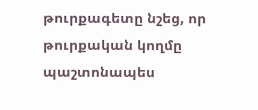թուրքագետը նշեց, որ թուրքական կողմը պաշտոնապես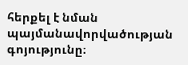հերքել է նման պայմանավորվածության գոյությունը։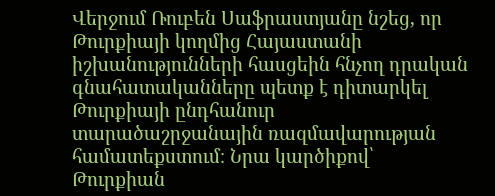Վերջում Ռուբեն Սաֆրաստյանը նշեց, որ Թուրքիայի կողմից Հայաստանի իշխանությունների հասցեին հնչող դրական գնահատականները պետք է դիտարկել Թուրքիայի ընդհանուր տարածաշրջանային ռազմավարության համատեքստում։ Նրա կարծիքով՝ Թուրքիան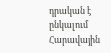դրական է ընկալում Հարավային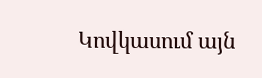Կովկասում այն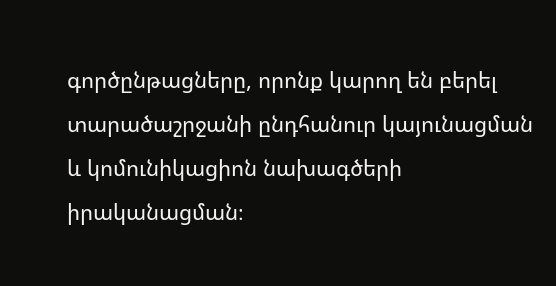գործընթացները, որոնք կարող են բերել տարածաշրջանի ընդհանուր կայունացման և կոմունիկացիոն նախագծերի իրականացման։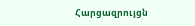Հարցազրույցն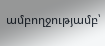ամբողջությամբ՝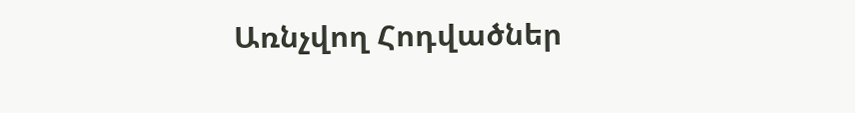Առնչվող Հոդվածներ